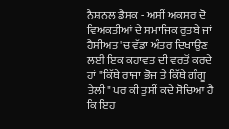ਨੈਸ਼ਨਲ ਡੈਸਕ - ਅਸੀਂ ਅਕਸਰ ਦੋ ਵਿਅਕਤੀਆਂ ਦੇ ਸਮਾਜਿਕ ਰੁਤਬੇ ਜਾਂ ਹੈਸੀਅਤ 'ਚ ਵੱਡਾ ਅੰਤਰ ਦਿਖਾਉਣ ਲਈ ਇਕ ਕਹਾਵਤ ਦੀ ਵਰਤੋਂ ਕਰਦੇ ਹਾਂ "ਕਿੱਥੇ ਰਾਜਾ ਭੋਜ ਤੇ ਕਿੱਥੇ ਗੰਗੂ ਤੇਲੀ" ਪਰ ਕੀ ਤੁਸੀਂ ਕਦੇ ਸੋਚਿਆ ਹੈ ਕਿ ਇਹ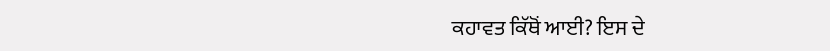ਕਹਾਵਤ ਕਿੱਥੋਂ ਆਈ? ਇਸ ਦੇ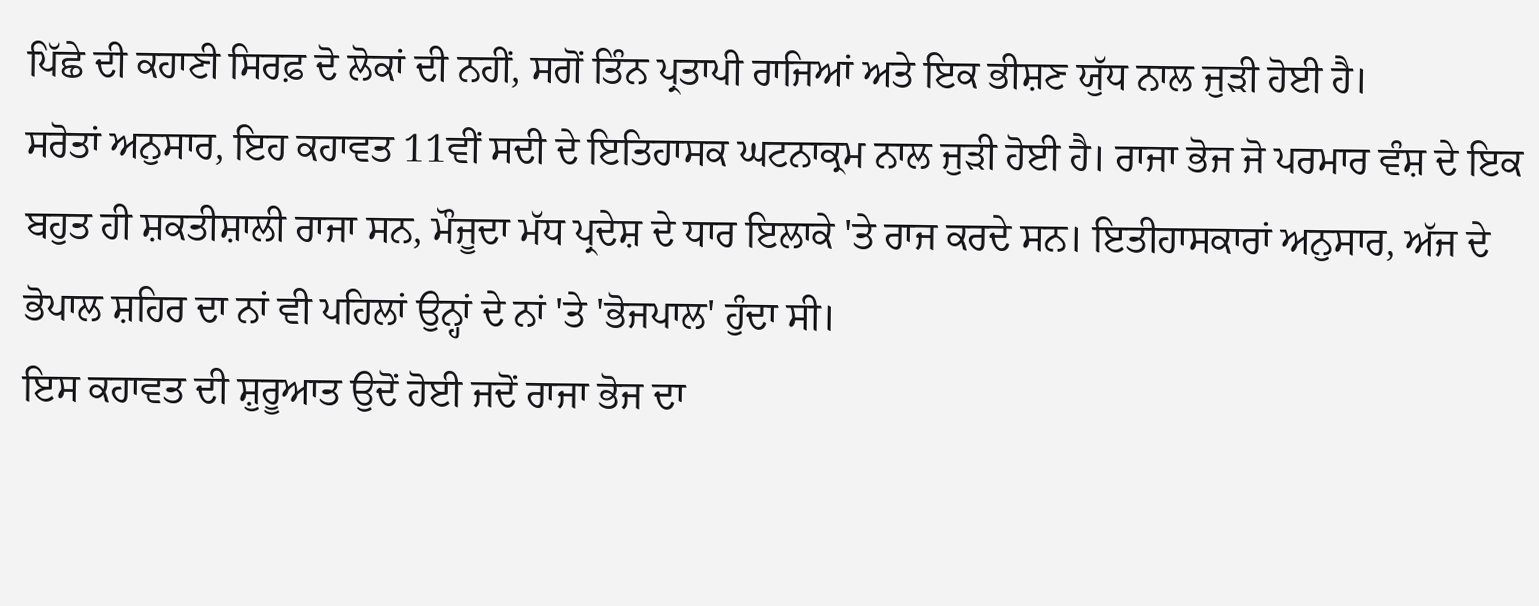ਪਿੱਛੇ ਦੀ ਕਹਾਣੀ ਸਿਰਫ਼ ਦੋ ਲੋਕਾਂ ਦੀ ਨਹੀਂ, ਸਗੋਂ ਤਿੰਨ ਪ੍ਰਤਾਪੀ ਰਾਜਿਆਂ ਅਤੇ ਇਕ ਭੀਸ਼ਣ ਯੁੱਧ ਨਾਲ ਜੁੜੀ ਹੋਈ ਹੈ।
ਸਰੋਤਾਂ ਅਨੁਸਾਰ, ਇਹ ਕਹਾਵਤ 11ਵੀਂ ਸਦੀ ਦੇ ਇਤਿਹਾਸਕ ਘਟਨਾਕ੍ਰਮ ਨਾਲ ਜੁੜੀ ਹੋਈ ਹੈ। ਰਾਜਾ ਭੋਜ ਜੋ ਪਰਮਾਰ ਵੰਸ਼ ਦੇ ਇਕ ਬਹੁਤ ਹੀ ਸ਼ਕਤੀਸ਼ਾਲੀ ਰਾਜਾ ਸਨ, ਮੌਜੂਦਾ ਮੱਧ ਪ੍ਰਦੇਸ਼ ਦੇ ਧਾਰ ਇਲਾਕੇ 'ਤੇ ਰਾਜ ਕਰਦੇ ਸਨ। ਇਤੀਹਾਸਕਾਰਾਂ ਅਨੁਸਾਰ, ਅੱਜ ਦੇ ਭੋਪਾਲ ਸ਼ਹਿਰ ਦਾ ਨਾਂ ਵੀ ਪਹਿਲਾਂ ਉਨ੍ਹਾਂ ਦੇ ਨਾਂ 'ਤੇ 'ਭੋਜਪਾਲ' ਹੁੰਦਾ ਸੀ।
ਇਸ ਕਹਾਵਤ ਦੀ ਸ਼ੁਰੂਆਤ ਉਦੋਂ ਹੋਈ ਜਦੋਂ ਰਾਜਾ ਭੋਜ ਦਾ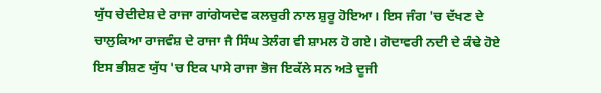ਯੁੱਧ ਚੇਦੀਦੇਸ਼ ਦੇ ਰਾਜਾ ਗਾਂਗੇਯਦੇਵ ਕਲਚੁਰੀ ਨਾਲ ਸ਼ੁਰੂ ਹੋਇਆ। ਇਸ ਜੰਗ 'ਚ ਦੱਖਣ ਦੇ ਚਾਲੁਕਿਆ ਰਾਜਵੰਸ਼ ਦੇ ਰਾਜਾ ਜੈ ਸਿੰਘ ਤੇਲੰਗ ਵੀ ਸ਼ਾਮਲ ਹੋ ਗਏ। ਗੋਦਾਵਰੀ ਨਦੀ ਦੇ ਕੰਢੇ ਹੋਏ ਇਸ ਭੀਸ਼ਣ ਯੁੱਧ 'ਚ ਇਕ ਪਾਸੇ ਰਾਜਾ ਭੋਜ ਇਕੱਲੇ ਸਨ ਅਤੇ ਦੂਜੀ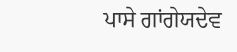ਪਾਸੇ ਗਾਂਗੇਯਦੇਵ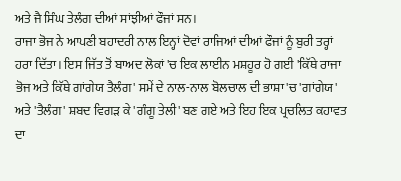ਅਤੇ ਜੈ ਸਿੰਘ ਤੇਲੰਗ ਦੀਆਂ ਸਾਂਝੀਆਂ ਫੌਜਾਂ ਸਨ।
ਰਾਜਾ ਭੋਜ ਨੇ ਆਪਣੀ ਬਹਾਦਰੀ ਨਾਲ ਇਨ੍ਹਾਂ ਦੋਵਾਂ ਰਾਜਿਆਂ ਦੀਆਂ ਫੌਜਾਂ ਨੂੰ ਬੁਰੀ ਤਰ੍ਹਾਂ ਹਰਾ ਦਿੱਤਾ। ਇਸ ਜਿੱਤ ਤੋਂ ਬਾਅਦ ਲੋਕਾਂ 'ਚ ਇਕ ਲਾਈਨ ਮਸ਼ਹੂਰ ਹੋ ਗਈ 'ਕਿੱਥੇ ਰਾਜਾ ਭੋਜ ਅਤੇ ਕਿੱਥੇ ਗਾਂਗੇਯ ਤੈਲੰਗ' ਸਮੇਂ ਦੇ ਨਾਲ-ਨਾਲ ਬੋਲਚਾਲ ਦੀ ਭਾਸ਼ਾ 'ਚ 'ਗਾਂਗੇਯ' ਅਤੇ 'ਤੈਲੰਗ' ਸ਼ਬਦ ਵਿਗੜ ਕੇ 'ਗੰਗੂ ਤੇਲੀ' ਬਣ ਗਏ ਅਤੇ ਇਹ ਇਕ ਪ੍ਰਚਲਿਤ ਕਹਾਵਤ ਦਾ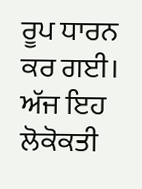ਰੂਪ ਧਾਰਨ ਕਰ ਗਈ।
ਅੱਜ ਇਹ ਲੋਕੋਕਤੀ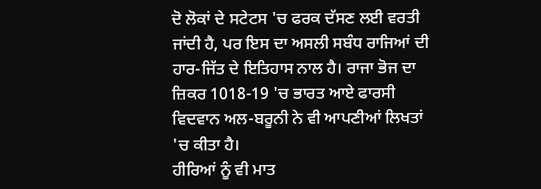ਦੋ ਲੋਕਾਂ ਦੇ ਸਟੇਟਸ 'ਚ ਫਰਕ ਦੱਸਣ ਲਈ ਵਰਤੀ ਜਾਂਦੀ ਹੈ, ਪਰ ਇਸ ਦਾ ਅਸਲੀ ਸਬੰਧ ਰਾਜਿਆਂ ਦੀ ਹਾਰ-ਜਿੱਤ ਦੇ ਇਤਿਹਾਸ ਨਾਲ ਹੈ। ਰਾਜਾ ਭੋਜ ਦਾ ਜ਼ਿਕਰ 1018-19 'ਚ ਭਾਰਤ ਆਏ ਫਾਰਸੀ ਵਿਦਵਾਨ ਅਲ-ਬਰੂਨੀ ਨੇ ਵੀ ਆਪਣੀਆਂ ਲਿਖਤਾਂ 'ਚ ਕੀਤਾ ਹੈ।
ਹੀਰਿਆਂ ਨੂੰ ਵੀ ਮਾਤ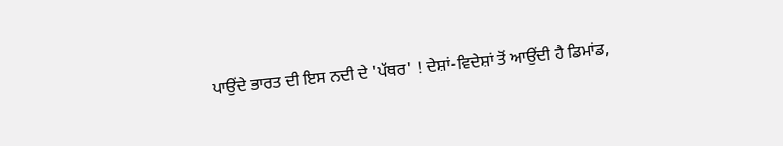ਪਾਉਂਦੇ ਭਾਰਤ ਦੀ ਇਸ ਨਦੀ ਦੇ 'ਪੱਥਰ' ! ਦੇਸ਼ਾਂ-ਵਿਦੇਸ਼ਾਂ ਤੋਂ ਆਉਂਦੀ ਹੈ ਡਿਮਾਂਡ,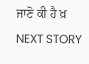ਜਾਣੋ ਕੀ ਹੈ ਖ਼
NEXT STORY